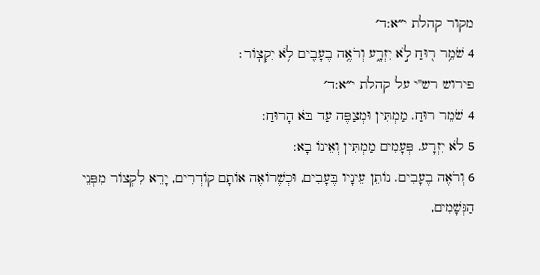מקור קהלת י״א:ד׳
4 שֹׁמֵ֥ר ר֖וּחַ לֹ֣א יִזְרָ֑ע וְרֹאֶ֥ה בֶעָבִ֖ים לֹ֥א יִקְצֽוֹר׃
פירוש רש"י על קהלת י״א:ד׳
4 שֹׁמֵר רוּחַ. מַמְתִּין וּמְצַפֶּה עַד בֹּא הָרוּחַ:
5 לֹא יִזְרָע. פְּעָמִים מַמְתִּין וְאֵינוֹ בָא:
6 וְרֹאֶה בֶעָבִים. נוֹתֵן עֵינָיו בֶּעָבִים, וּכְשֶׁרוֹאֶה אוֹתָם קוֹדְרִים, יָרֵא לִקְצוֹר מִפְּנֵי הַגְּשָׁמִים,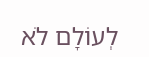לְעוֹלָם לֹא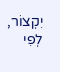יִקְצוֹר, לְפִי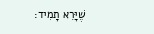שֶׁיָּרֵא תָמִיד: